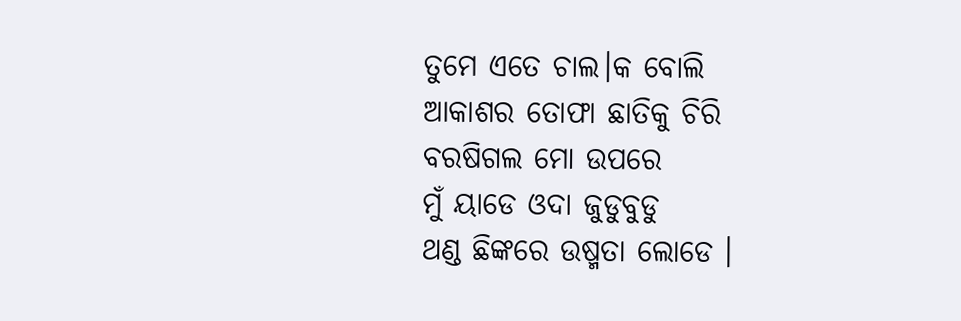ତୁମେ ଏତେ ଚାଲ।କ ବୋଲି
ଆକାଶର ତୋଫା ଛାତିକୁ ଚିରି
ବରଷିଗଲ ମୋ ଉପରେ
ମୁଁ ୟାଡେ ଓଦା ଜୁଡୁବୁଡୁ
ଥଣ୍ଡ ଛିଙ୍କରେ ଉଷ୍ମତା ଲୋଡେ ।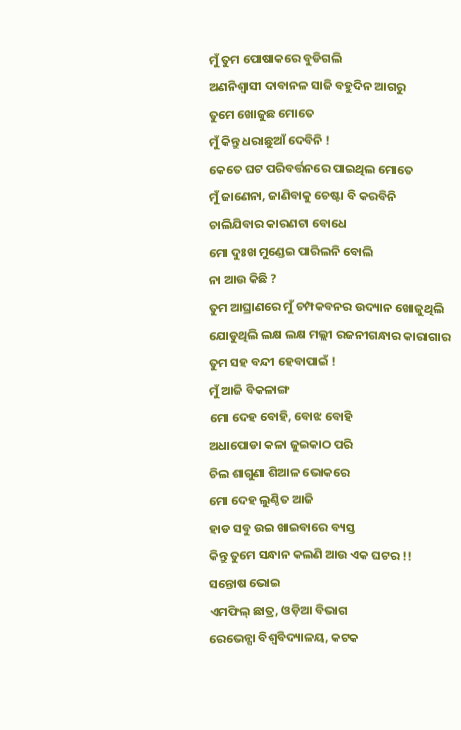ମୁଁ ତୁମ ପୋଷାକରେ ବୁଡିଗଲି
ଅଣନିଶ୍ବାସୀ ଦାବାନଳ ସାଜି ବହୁଦିନ ଆଗରୁ
ତୁମେ ଖୋଜୁଛ ମୋତେ
ମୁଁ କିନ୍ତୁ ଧରାଛୁଆଁ ଦେବିନି !
କେତେ ଘଟ ପରିବର୍ତ୍ତନରେ ପାଇଥିଲ ମୋତେ
ମୁଁ ଜାଣେନା, ଜାଣିବାକୁ ଚେଷ୍ଟା ବି କରବିନି
ଚାଲିଯିବାର କାରଣଟା ବୋଧେ
ମୋ ଦୁଃଖ ମୁଣ୍ଡେଇ ପାରିଲନି ବୋଲି
ନା ଆଉ କିଛି ?
ତୁମ ଆଘ୍ରାଣରେ ମୁଁ ଚମ୍ପକବନର ଉଦ୍ୟାନ ଖୋଜୁଥିଲି
ଯୋଡୁଥିଲି ଲକ୍ଷ ଲକ୍ଷ ମଲ୍ଲୀ ରଜନୀଗନ୍ଧାର କାରାଗାର
ତୁମ ସହ ବନ୍ଦୀ ହେବାପାଇଁ !
ମୁଁ ଆଜି ବିକଳାଙ୍ଗ
ମୋ ଦେହ ବୋହି, ବୋଝ ବୋହି
ଅଧାପୋଡା କଳା ଜୁଇକାଠ ପରି
ଚିଲ ଶାଗୁଣା ଶିଆଳ ଭୋକରେ
ମୋ ଦେହ ଲୁଣ୍ଠିତ ଆଜି
ହାଡ ସବୁ ଉଇ ଖାଇବାରେ ବ୍ୟସ୍ତ
କିନ୍ତୁ ତୁମେ ସନ୍ଧାନ କଲଣି ଆଉ ଏକ ଘଟର !!
ସନ୍ତୋଷ ଭୋଇ
ଏମଫିଲ୍ ଛାତ୍ର, ଓଡ଼ିଆ ବିଭାଗ
ରେଭେନ୍ସା ବିଶ୍ବବିଦ୍ୟାଳୟ, କଟକ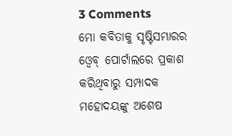3 Comments
ମୋ କବିତାକୁ ସୃଷ୍ଟିସମ୍ଭାରର ଓ୍ବେବ୍ ପୋର୍ଟାଲରେ ପ୍ରକାଶ କରିଥିବାରୁ ସମ୍ପାଦକ ମହୋଦୟଙ୍କୁ ଅଶେଷ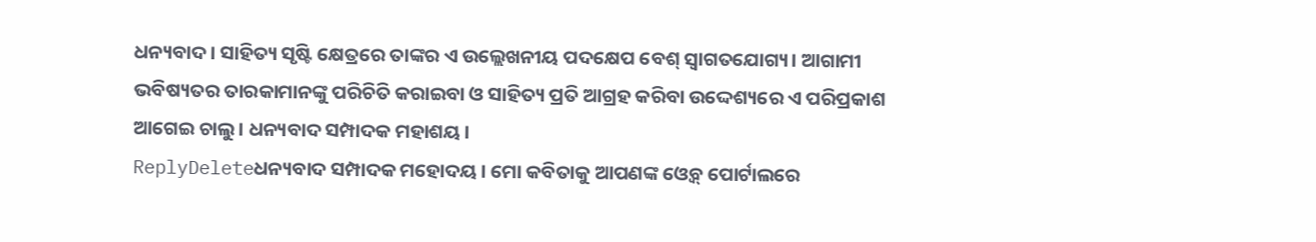ଧନ୍ୟବାଦ। ସାହିତ୍ୟ ସୃଷ୍ଟି କ୍ଷେତ୍ରରେ ତାଙ୍କର ଏ ଉଲ୍ଲେଖନୀୟ ପଦକ୍ଷେପ ବେଶ୍ ସ୍ବାଗତଯୋଗ୍ୟ। ଆଗାମୀ ଭବିଷ୍ୟତର ତାରକାମାନଙ୍କୁ ପରିଚିତି କରାଇବା ଓ ସାହିତ୍ୟ ପ୍ରତି ଆଗ୍ରହ କରିବା ଉଦ୍ଦେଶ୍ୟରେ ଏ ପରିପ୍ରକାଶ ଆଗେଇ ଚାଲୁ। ଧନ୍ୟବାଦ ସମ୍ପାଦକ ମହାଶୟ।
ReplyDeleteଧନ୍ୟବାଦ ସମ୍ପାଦକ ମହୋଦୟ। ମୋ କବିତାକୁ ଆପଣଙ୍କ ଓ୍ବେବ୍ ପୋର୍ଟାଲରେ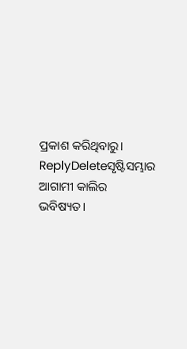ପ୍ରକାଶ କରିଥିବାରୁ।
ReplyDeleteସୃଷ୍ଟିସମ୍ଭାର ଆଗାମୀ କାଲିର ଭବିଷ୍ୟତ।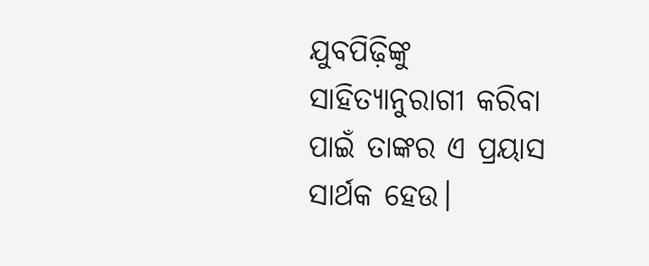ଯୁବପିଢ଼ିଙ୍କୁ ସାହିତ୍ୟାନୁରାଗୀ କରିବା ପାଇଁ ତାଙ୍କର ଏ ପ୍ରୟାସ ସାର୍ଥକ ହେଉ।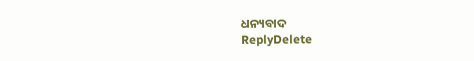ଧନ୍ୟବାଦ
ReplyDelete